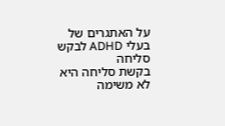על האתגרים של בעלי ADHD לבקש סליחה
בקשת סליחה היא לא משימה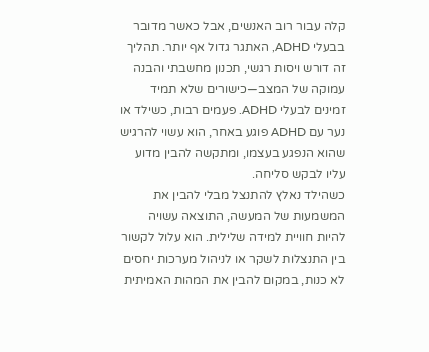קלה עבור רוב האנשים, אבל כאשר מדובר בבעלי ADHD, האתגר גדול אף יותר. תהליך זה דורש ויסות רגשי, תכנון מחשבתי והבנה עמוקה של המצב—כישורים שלא תמיד זמינים לבעלי ADHD. פעמים רבות, כשילד או נער עם ADHD פוגע באחר, הוא עשוי להרגיש שהוא הנפגע בעצמו, ומתקשה להבין מדוע עליו לבקש סליחה.
כשהילד נאלץ להתנצל מבלי להבין את המשמעות של המעשה, התוצאה עשויה להיות חוויית למידה שלילית. הוא עלול לקשור בין התנצלות לשקר או לניהול מערכות יחסים לא כנות, במקום להבין את המהות האמיתית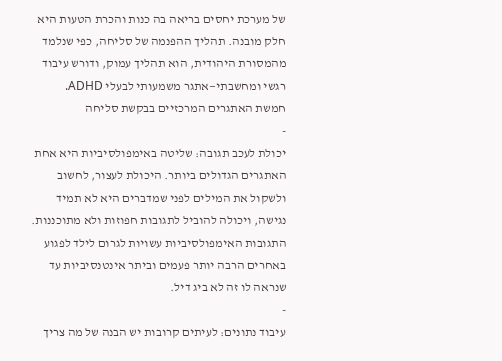של מערכת יחסים בריאה בה כנות והכרת הטעות היא חלק מובנה. תהליך ההפנמה של סליחה, כפי שנלמד מהמסורת היהודית, הוא תהליך עמוק, ודורש עיבוד רגשי ומחשבתי—אתגר משמעותי לבעלי ADHD.
חמשת האתגרים המרכזיים בבקשת סליחה
-
יכולת לעכב תגובה: שליטה באימפולסיביות היא אחת האתגרים הגדולים ביותר. היכולת לעצור, לחשוב ולשקול את המילים לפני שמדברים היא לא תמיד נגישה, ויכולה להוביל לתגובות חפוזות ולא מתוכננות. התגובות האימפולסיביות עשויות לגרום לילד לפגוע באחרים הרבה יותר פעמים וביתר אינטנסיביות עד שנראה לו זה לא ביג דיל.
-
עיבוד נתונים: לעיתים קרובות יש הבנה של מה צריך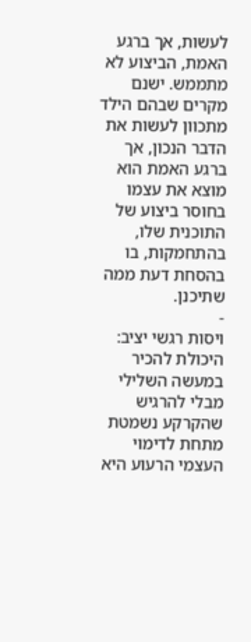לעשות, אך ברגע האמת, הביצוע לא מתממש. ישנם מקרים שבהם הילד מתכוון לעשות את הדבר הנכון, אך ברגע האמת הוא מוצא את עצמו בחוסר ביצוע של התוכנית שלו, בהתחמקות, בו בהסחת דעת ממה שתיכנן.
-
ויסות רגשי יציב: היכולת להכיר במעשה השלילי מבלי להרגיש שהקרקע נשמטת מתחת לדימוי העצמי הרעוע היא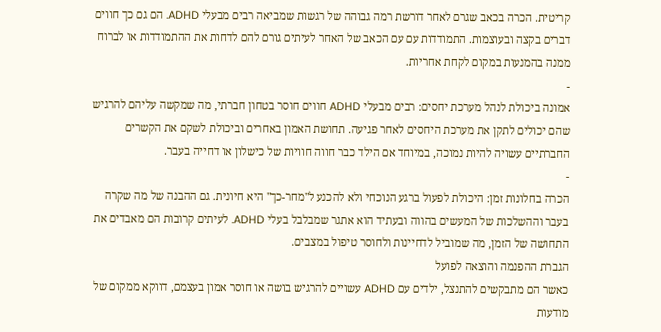קריטית. הכרה בכאב שגרם לאחר דורשת רמה גבוהה של רגשות שמביאה רבים מבעלי ADHD. הם גם כך חווים דברים בקצה ובעוצמות. התמודדות עם עם הכאב של האחר לעיתים גורם להם לדחות את ההתמודדות או לברוח ממנה בהמנעות במקום לקחת אחריות.
-
אמונה ביכולת לנהל מערכת יחסים: רבים מבעלי ADHD חווים חוסר בטחון חברתי, מה שמקשה עליהם להרגיש שהם יכולים לתקן את מערכת היחסים לאחר פגיעה. תחושת האמון באחרים וביכולת לשקם את הקשרים החברתיים עשויה להיות נמוכה, במיוחד אם הילד כבר חווה חוויות של כישלון או דחייה בעבר.
-
הכרה בחלונות זמן: היכולת לפעול ברגע הנוכחי ולא להכנע ל"מחר-כך" היא חיונית. גם ההבנה של מה שקרה בעבר וההשלכות של המעשים בהווה ובעתיד הוא אתגר שמבלבל בעלי ADHD. לעיתים קרובות הם מאבדים את התחושה של הזמן, מה שמוביל לדחיינות ולחוסר טיפול במצבים.
הגברת ההפנמה והוצאה לפועל
כאשר הם מתבקשים להתנצל, ילדים עם ADHD עשויים להרגיש בושה או חוסר אמון בעצמם, דווקא ממקום של מודעות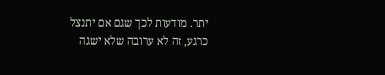יתר. מודעות לכך שגם אם יתנצל כרגע, זה לא ערובה שלא ישגה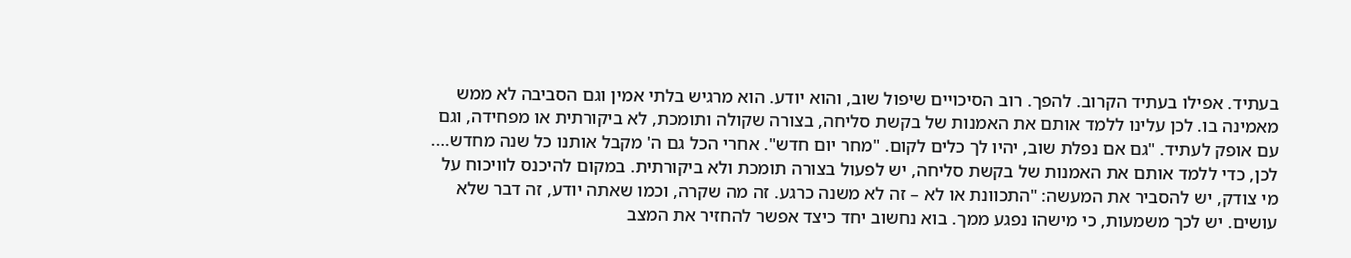בעתיד. אפילו בעתיד הקרוב. להפך. רוב הסיכויים שיפול שוב, והוא יודע. הוא מרגיש בלתי אמין וגם הסביבה לא ממש מאמינה בו. לכן עלינו ללמד אותם את האמנות של בקשת סליחה, בצורה שקולה ותומכת, לא ביקורתית או מפחידה, וגם עם אופק לעתיד. "גם אם נפלת שוב, יהיו לך כלים לקום. "מחר יום חדש". אחרי הכל גם ה' מקבל אותנו כל שנה מחדש….
לכן, כדי ללמד אותם את האמנות של בקשת סליחה, יש לפעול בצורה תומכת ולא ביקורתית. במקום להיכנס לוויכוח על מי צודק, יש להסביר את המעשה: "התכוונת או לא – זה לא משנה כרגע. זה מה שקרה, וכמו שאתה יודע, זה דבר שלא עושים. יש לכך משמעות, כי מישהו נפגע ממך. בוא נחשוב יחד כיצד אפשר להחזיר את המצב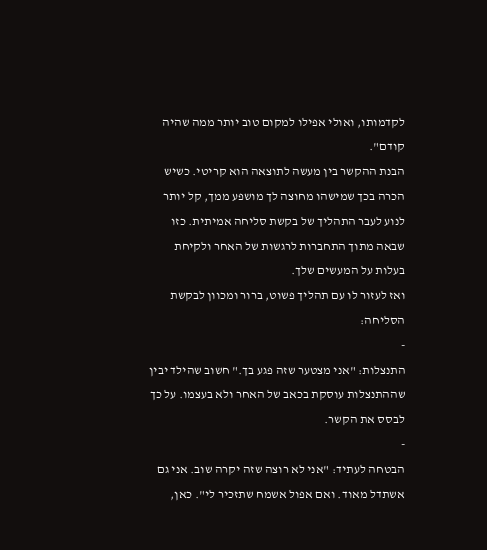לקדמותו, ואולי אפילו למקום טוב יותר ממה שהיה קודם".
הבנת ההקשר בין מעשה לתוצאה הוא קריטי. כשיש הכרה בכך שמישהו מחוצה לך מושפע ממך, קל יותר לנוע לעבר התהליך של בקשת סליחה אמיתית. כזו שבאה מתוך התחברות לרגשות של האחר ולקיחת בעלות על המעשים שלך.
ואז לעזור לו עם תהליך פשוט, ברור ומכוון לבקשת הסליחה:
-
התנצלות: "אני מצטער שזה פגע בך." חשוב שהילד יבין שההתנצלות עוסקת בכאב של האחר ולא בעצמו. על כך לבסס את הקשר.
-
הבטחה לעתיד: "אני לא רוצה שזה יקרה שוב. אני גם אשתדל מאוד. ואם אפול אשמח שתזכיר לי". כאן,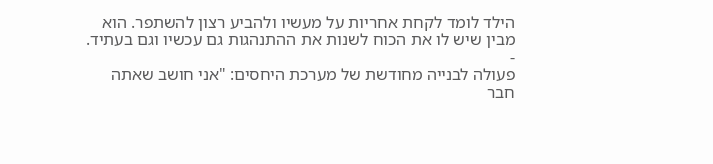הילד לומד לקחת אחריות על מעשיו ולהביע רצון להשתפר. הוא מבין שיש לו את הכוח לשנות את ההתנהגות גם עכשיו וגם בעתיד.
-
פעולה לבנייה מחודשת של מערכת היחסים: "אני חושב שאתה חבר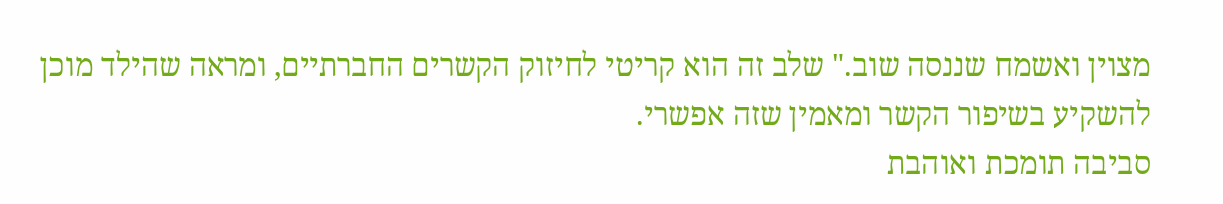מצוין ואשמח שננסה שוב." שלב זה הוא קריטי לחיזוק הקשרים החברתיים, ומראה שהילד מוכן להשקיע בשיפור הקשר ומאמין שזה אפשרי.
סביבה תומכת ואוהבת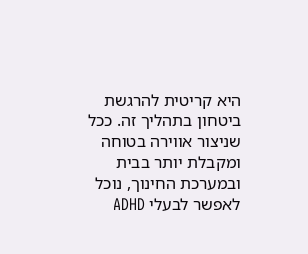היא קריטית להרגשת ביטחון בתהליך זה. ככל שניצור אווירה בטוחה ומקבלת יותר בבית ובמערכת החינוך, נוכל לאפשר לבעלי ADHD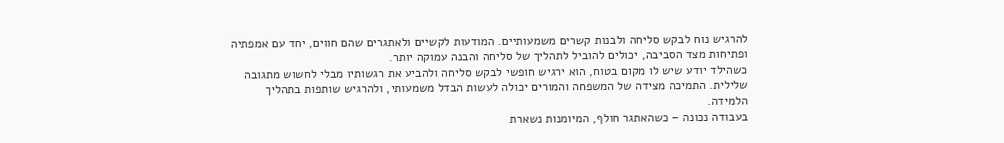להרגיש נוח לבקש סליחה ולבנות קשרים משמעותיים. המודעות לקשיים ולאתגרים שהם חווים, יחד עם אמפתיה ופתיחות מצד הסביבה, יכולים להוביל לתהליך של סליחה והבנה עמוקה יותר.
כשהילד יודע שיש לו מקום בטוח, הוא ירגיש חופשי לבקש סליחה ולהביע את רגשותיו מבלי לחשוש מתגובה שלילית. התמיכה מצידה של המשפחה והמורים יכולה לעשות הבדל משמעותי, ולהרגיש שותפות בתהליך הלמידה.
בעבודה נכונה – כשהאתגר חולף, המיומנות נשארת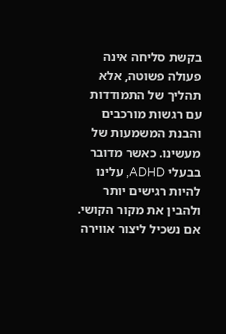בקשת סליחה אינה פעולה פשוטה, אלא תהליך של התמודדות עם רגשות מורכבים והבנת המשמעות של מעשינו. כאשר מדובר בבעלי ADHD, עלינו להיות רגישים יותר ולהבין את מקור הקושי. אם נשכיל ליצור אווירה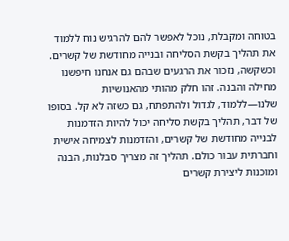בטוחה ומקבלת, נוכל לאפשר להם להרגיש נוח ללמוד את תהליך בקשת הסליחה ובנייה מחודשת של קשרים.
וכשקשה, נזכור את הרגעים שבהם גם אנחנו חיפשנו מחילה והבנה. זהו חלק מהותי מהאנושיות שלנו—ללמוד, לגדול ולהתפתח, גם כשזה לא קל. בסופו של דבר, תהליך בקשת סליחה יכול להיות הזדמנות לבנייה מחודשת של קשרים, והזדמנות לצמיחה אישית וחברתית עבור כולם. תהליך זה מצריך סבלנות, הבנה ומוכנות ליצירת קשרים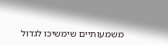משמעותיים שימשיכו לגדול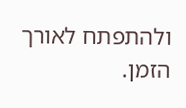ולהתפתח לאורך הזמן.